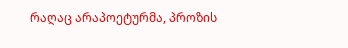რაღაც არაპოეტურმა, პროზის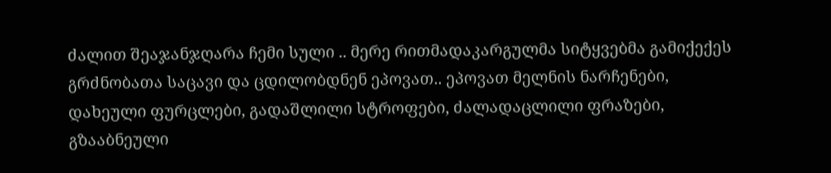ძალით შეაჯანჯღარა ჩემი სული .. მერე რითმადაკარგულმა სიტყვებმა გამიქექეს გრძნობათა საცავი და ცდილობდნენ ეპოვათ.. ეპოვათ მელნის ნარჩენები, დახეული ფურცლები, გადაშლილი სტროფები, ძალადაცლილი ფრაზები, გზააბნეული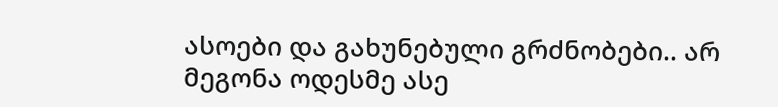ასოები და გახუნებული გრძნობები.. არ მეგონა ოდესმე ასე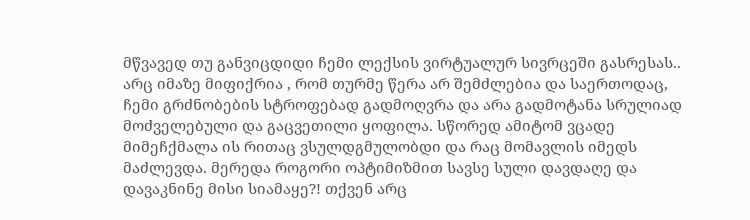მწვავედ თუ განვიცდიდი ჩემი ლექსის ვირტუალურ სივრცეში გასრესას.. არც იმაზე მიფიქრია , რომ თურმე წერა არ შემძლებია და საერთოდაც, ჩემი გრძნობების სტროფებად გადმოღვრა და არა გადმოტანა სრულიად მოძველებული და გაცვეთილი ყოფილა. სწორედ ამიტომ ვცადე მიმეჩქმალა ის რითაც ვსულდგმულობდი და რაც მომავლის იმედს მაძლევდა. მერედა როგორი ოპტიმიზმით სავსე სული დავდაღე და დავაკნინე მისი სიამაყე?! თქვენ არც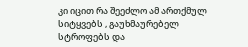კი იცით რა შეეძლო ამ ართქმულ სიტყვებს , გაუხმაურებელ სტროფებს და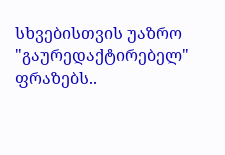სხვებისთვის უაზრო "გაურედაქტირებელ" ფრაზებს..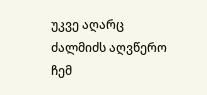უკვე აღარც ძალმიძს აღვწერო ჩემ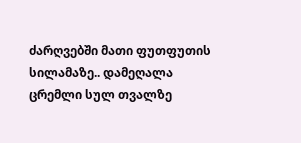ძარღვებში მათი ფუთფუთის სილამაზე.. დამეღალა ცრემლი სულ თვალზე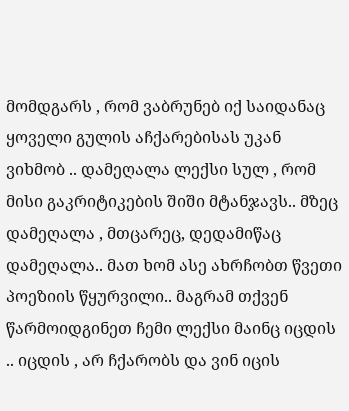მომდგარს , რომ ვაბრუნებ იქ საიდანაც ყოველი გულის აჩქარებისას უკან ვიხმობ .. დამეღალა ლექსი სულ , რომ მისი გაკრიტიკების შიში მტანჯავს.. მზეც დამეღალა , მთცარეც, დედამიწაც დამეღალა.. მათ ხომ ასე ახრჩობთ წვეთი პოეზიის წყურვილი.. მაგრამ თქვენ წარმოიდგინეთ ჩემი ლექსი მაინც იცდის .. იცდის , არ ჩქარობს და ვინ იცის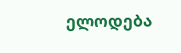ელოდება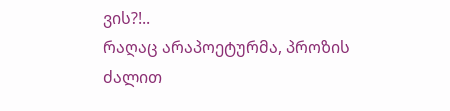ვის?!..
რაღაც არაპოეტურმა, პროზის ძალით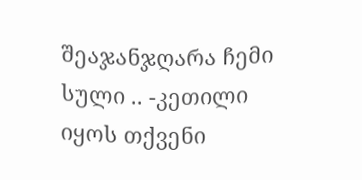შეაჯანჯღარა ჩემი სული .. -კეთილი იყოს თქვენი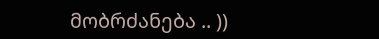მობრძანება .. ))